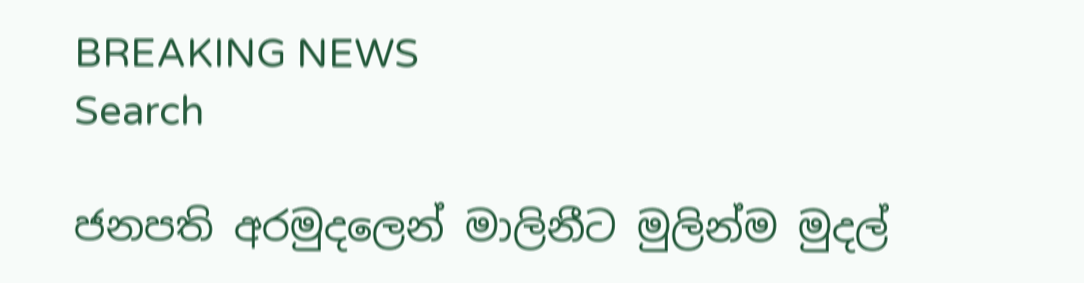BREAKING NEWS
Search

ජනපති අරමුදලෙන් මාලිනීට මුලින්ම මුදල්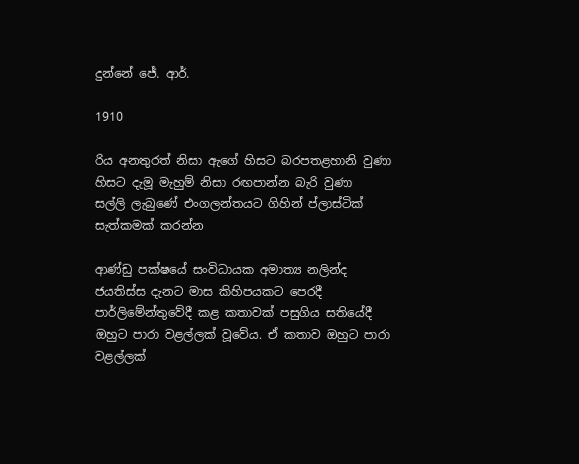දුන්නේ ජේ. ආර්.

1910

රිය අනතුරත් නිසා ඇගේ හිසට බරපතළහානි වුණා
හිසට දැමූ මැහුම් නිසා රඟපාන්න බැරි වුණා
සල්ලි ලැබුණේ එංගලන්තයට ගිහින් ප්ලාස්ටික් සැත්කමක් කරන්න

ආණ්ඩු පක්ෂයේ සංවිධායක අමාත්‍ය නලින්ද ජයතිස්ස දැනට මාස කිහිපයකට පෙරදී පාර්ලිමේන්තුවේදී කළ කතාවක් පසුගිය සතියේදී ඔහුට පාරා වළල්ලක් වූවේය. ඒ කතාව ඔහුට පාරා වළල්ලක්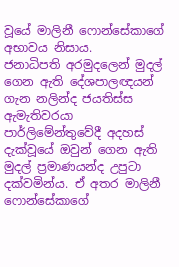වූයේ මාලිනී ෆොන්සේකාගේ අභාවය නිසාය.
ජනාධිපති අරමුදලෙන් මුදල් ගෙන ඇති දේශපාලඥයන් ගැන නලින්ද ජයතිස්ස ඇමැතිවරයා පාර්ලිමේන්තුවේදී අදහස් දැක්වූයේ ඔවුන් ගෙන ඇති මුදල් ප්‍රමාණයන්ද උපුටා දක්වමින්ය. ඒ අතර මාලිනී ෆොන්සේකාගේ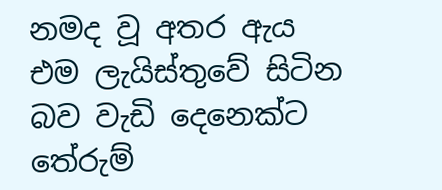නමද වූ අතර ඇය එම ලැයිස්තුවේ සිටින බව වැඩි දෙනෙක්ට තේරුම්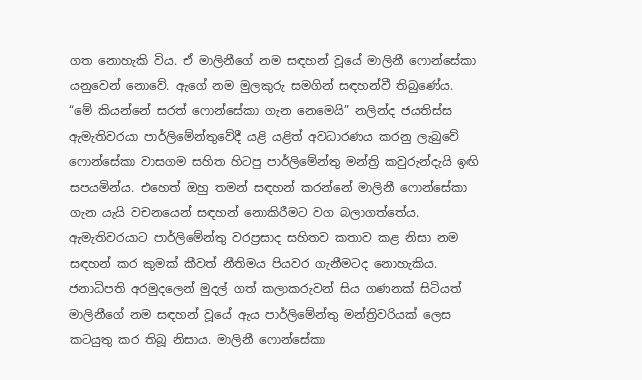ගත නොහැකි විය. ඒ මාලිනීගේ නම සඳහන් වූයේ මාලිනී ෆොන්සේකා යනුවෙන් නොවේ. ඇගේ නම මුලකුරු සමගින් සඳහන්වී තිබුණේය.
“මේ කියන්නේ සරත් ෆොන්සේකා ගැන නෙමෙයි” නලින්ද ජයතිස්ස ඇමැතිවරයා පාර්ලිමේන්තුවේදී යළි යළිත් අවධාරණය කරනු ලැබුවේ ෆොන්සේකා වාසගම සහිත හිටපු පාර්ලිමේන්තු මන්ත්‍රි කවුරුන්දැයි ඉඟි සපයමින්ය. එහෙත් ඔහු තමන් සඳහන් කරන්නේ මාලිනී ෆොන්සේකා ගැන යැයි වචනයෙන් සඳහන් නොකිරීමට වග බලාගත්තේය. ඇමැතිවරයාට පාර්ලිමේන්තු වරප්‍රසාද සහිතව කතාව කළ නිසා නම සඳහන් කර කුමක් කීවත් නීතිමය පියවර ගැනීමටද නොහැකිය.
ජනාධිපති අරමුදලෙන් මුදල් ගත් කලාකරුවන් සිය ගණනක් සිටියත් මාලිනීගේ නම සඳහන් වූයේ ඇය පාර්ලිමේන්තු මන්ත්‍රිවරියක් ලෙස කටයුතු කර තිබූ නිසාය. මාලිනී ෆොන්සේකා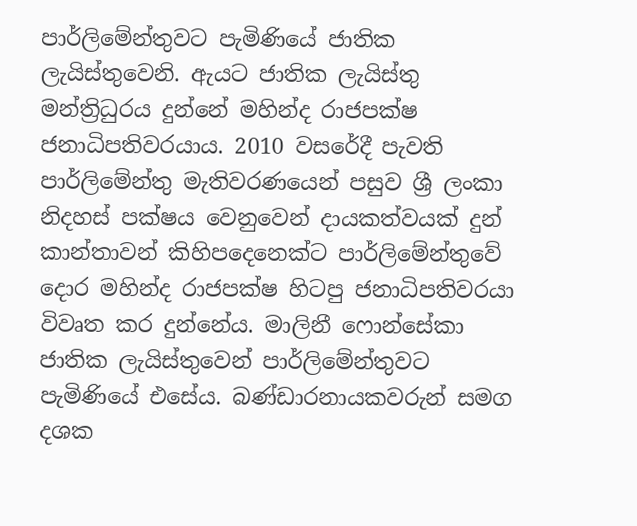පාර්ලිමේන්තුවට පැමිණියේ ජාතික ලැයිස්තුවෙනි. ඇයට ජාතික ලැයිස්තු මන්ත්‍රිධුරය දුන්නේ මහින්ද රාජපක්ෂ ජනාධිපතිවරයාය. 2010 වසරේදී පැවති පාර්ලිමේන්තු මැතිවරණයෙන් පසුව ශ්‍රී ලංකා නිදහස් පක්ෂය වෙනුවෙන් දායකත්වයක් දුන් කාන්තාවන් කිහිපදෙනෙක්ට පාර්ලිමේන්තුවේ දොර මහින්ද රාජපක්ෂ හිටපු ජනාධිපතිවරයා විවෘත කර දුන්නේය. මාලිනී ෆොන්සේකා ජාතික ලැයිස්තුවෙන් පාර්ලිමේන්තුවට පැමිණියේ එසේය. බණ්ඩාරනායකවරුන් සමග දශක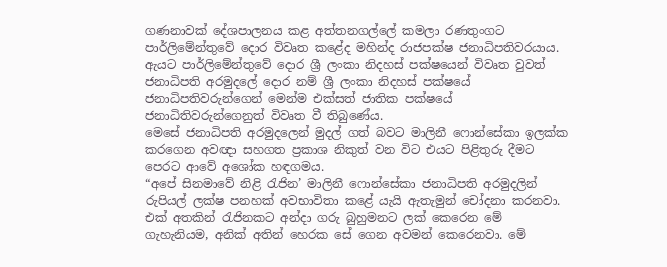ගණනාවක් දේශපාලනය කළ අත්තනගල්ලේ කමලා රණතුංගට පාර්ලිමේන්තුවේ දොර විවෘත කළේද මහින්ද රාජපක්ෂ ජනාධිපතිවරයාය.
ඇයට පාර්ලිමේන්තුවේ දොර ශ්‍රී ලංකා නිදහස් පක්ෂයෙන් විවෘත වුවත් ජනාධිපති අරමුදලේ දොර නම් ශ්‍රී ලංකා නිදහස් පක්ෂයේ ජනාධිපතිවරුන්ගෙන් මෙන්ම එක්සත් ජාතික පක්ෂයේ ජනාධිතිවරුන්ගෙනුත් විවෘත වී තිබුණේය.
මෙසේ ජනාධිපති අරමුදලෙන් මුදල් ගත් බවට මාලිනී ෆොන්සේකා ඉලක්ක කරගෙන අවඥා සහගත ප්‍රකාශ නිකුත් වන විට එයට පිළිතුරු දීමට පෙරට ආවේ අශෝක හඳගමය.
“අපේ සිනමාවේ නිළි රැජින’ මාලිනී ෆොන්සේකා ජනාධිපති අරමුදලින් රුපියල් ලක්ෂ පනහක් අවභාවිතා කළේ යැයි ඇතැමුන් චෝදනා කරනවා. එක් අතකින් රැජිනකට අන්දා ගරු බුහුමනට ලක් කෙරෙන මේ ගැහැනියම, අනික් අතින් හෙරක සේ ගෙන අවමන් කෙරෙනවා. මේ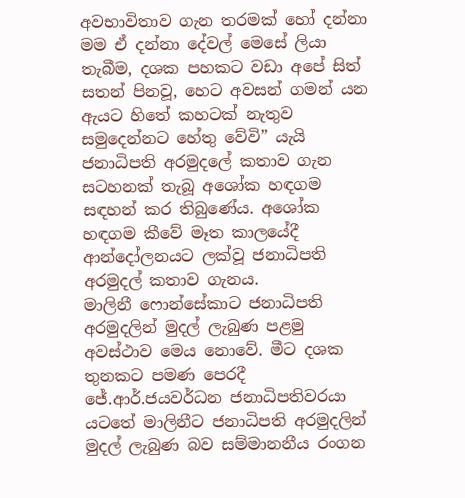අවභාවිතාව ගැන තරමක් හෝ දන්නා මම ඒ දන්නා දේවල් මෙසේ ලියා තැබීම, දශක පහකට වඩා අපේ සිත් සතන් පිනවූ, හෙට අවසන් ගමන් යන ඇයට හිතේ කහටක් නැතුව සමුදෙන්නට හේතු වේවි” යැයි ජනාධිපති අරමුදලේ කතාව ගැන සටහනක් තැබූ අශෝක හඳගම සඳහන් කර තිබුණේය. අශෝක හඳගම කීවේ මෑත කාලයේදී ආන්දෝලනයට ලක්වූ ජනාධිපති අරමුදල් කතාව ගැනය.
මාලිනී ෆොන්සේකාට ජනාධිපති අරමුදලින් මුදල් ලැබුණ පළමු අවස්ථාව මෙය නොවේ. මීට දශක තුනකට පමණ පෙරදී ජේ.ආර්.ජයවර්ධන ජනාධිපතිවරයා යටතේ මාලිනීට ජනාධිපති අරමුදලින් මුදල් ලැබුණ බව සම්මානනීය රංගන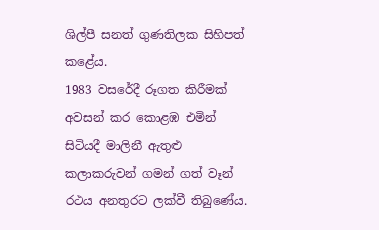ශිල්පී සනත් ගුණතිලක සිහිපත් කළේය.
1983 වසරේදී රූගත කිරීමක් අවසන් කර කොළඹ එමින් සිටියදී මාලිනී ඇතුළු කලාකරුවන් ගමන් ගත් වෑන් රථය අනතුරට ලක්වී තිබුණේය.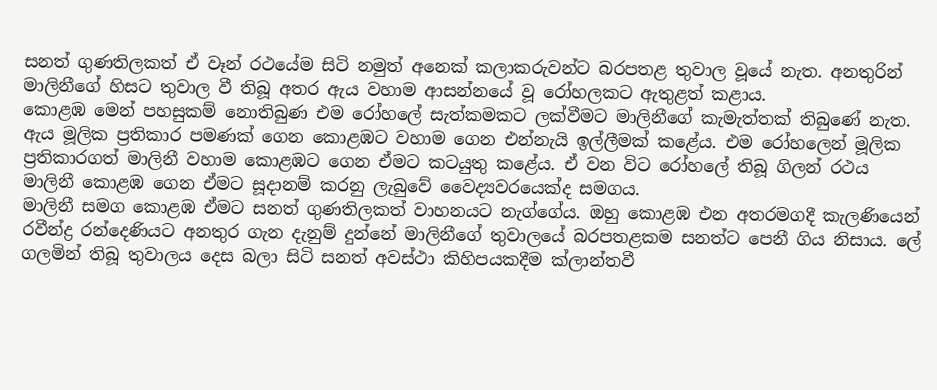සනත් ගුණතිලකත් ඒ වෑන් රථයේම සිටි නමුත් අනෙක් කලාකරුවන්ට බරපතළ තුවාල වූයේ නැත. අනතුරින් මාලිනීගේ හිසට තුවාල වී තිබූ අතර ඇය වහාම ආසන්නයේ වූ රෝහලකට ඇතුළත් කළාය.
කොළඹ මෙන් පහසුකම් නොතිබුණ එම රෝහලේ සැත්කමකට ලක්වීමට මාලිනීගේ කැමැත්තක් තිබුණේ නැත. ඇය මූලික ප්‍රතිකාර පමණක් ගෙන කොළඹට වහාම ගෙන එන්නැයි ඉල්ලීමක් කළේය. එම රෝහලෙන් මූලික ප්‍රතිකාරගත් මාලිනී වහාම කොළඹට ගෙන ඒමට කටයුතු කළේය. ඒ වන විට රෝහලේ තිබූ ගිලන් රථය මාලිනී කොළඹ ගෙන ඒමට සූදානම් කරනු ලැබුවේ වෛද්‍යවරයෙක්ද සමගය.
මාලිනී සමග කොළඹ ඒමට සනත් ගුණතිලකත් වාහනයට නැග්ගේය. ඔහු කොළඹ එන අතරමගදී කැලණියෙන් රවීන්ද්‍ර රන්දෙණියට අනතුර ගැන දැනුම් දුන්නේ මාලිනීගේ තුවාලයේ බරපතළකම සනත්ට පෙනී ගිය නිසාය. ලේ ගලමින් තිබූ තුවාලය දෙස බලා සිටි සනත් අවස්ථා කිහිපයකදීම ක්ලාන්තවී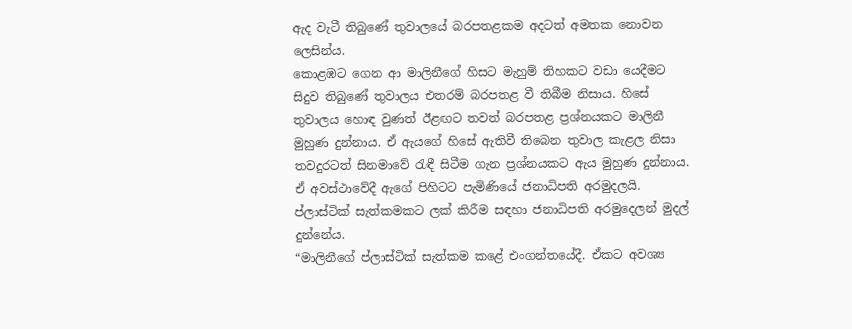ඇද වැටී තිබුණේ තුවාලයේ බරපතළකම අදටත් අමතක නොවන ලෙසින්ය.
කොළඹට ගෙන ආ මාලිනීගේ හිසට මැහුම් තිහකට වඩා යෙදීමට සිදුව තිබුණේ තුවාලය එතරම් බරපතළ වී තිබීම නිසාය. හිසේ තුවාලය හොඳ වුණත් ඊළඟට තවත් බරපතළ ප්‍රශ්නයකට මාලිනී මුහුණ දුන්නාය. ඒ ඇයගේ හිසේ ඇතිවී තිබෙන තුවාල කැළල නිසා තවදුරටත් සිනමාවේ රැඳී සිටීම ගැන ප්‍රශ්නයකට ඇය මුහුණ දුන්නාය. ඒ අවස්ථාවේදී ඇගේ පිහිටට පැමිණියේ ජනාධිපති අරමුදලයි. ප්ලාස්ටික් සැත්කමකට ලක් කිරීම සඳහා ජනාධිපති අරමුදෙලන් මුදල් දුන්නේය.
“මාලිනීගේ ප්ලාස්ටික් සැත්කම කළේ එංගන්තයේදී. ඒකට අවශ්‍ය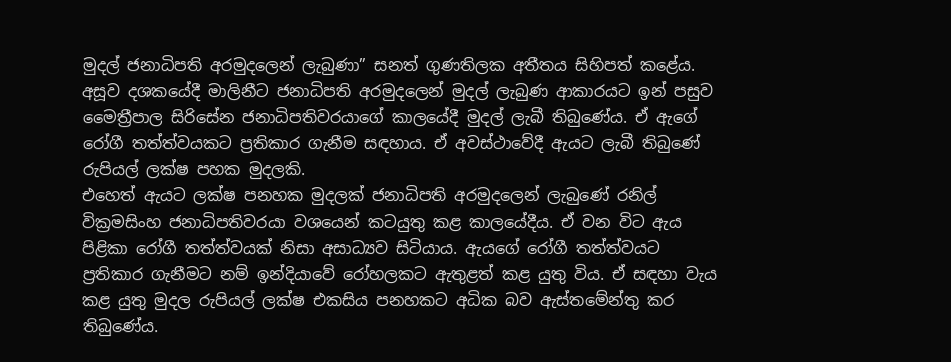මුදල් ජනාධිපති අරමුදලෙන් ලැබුණා” සනත් ගුණතිලක අතීතය සිහිපත් කළේය.
අසූව දශකයේදී මාලිනීට ජනාධිපති අරමුදලෙන් මුදල් ලැබුණ ආකාරයට ඉන් පසුව මෛත්‍රීපාල සිරිසේන ජනාධිපතිවරයාගේ කාලයේදී මුදල් ලැබී තිබුණේය. ඒ ඇගේ රෝගී තත්ත්වයකට ප්‍රතිකාර ගැනීම සඳහාය. ඒ අවස්ථාවේදී ඇයට ලැබී තිබුණේ රුපියල් ලක්ෂ පහක මුදලකි.
එහෙත් ඇයට ලක්ෂ පනහක මුදලක් ජනාධිපති අරමුදලෙන් ලැබුණේ රනිල් වික්‍රමසිංහ ජනාධිපතිවරයා වශයෙන් කටයුතු කළ කාලයේදීය. ඒ වන විට ඇය පිළිකා රෝගී තත්ත්වයක් නිසා අසාධ්‍යව සිටියාය. ඇයගේ රෝගී තත්ත්වයට ප්‍රතිකාර ගැනීමට නම් ඉන්දියාවේ රෝහලකට ඇතුළත් කළ යුතු විය. ඒ සඳහා වැය කළ යුතු මුදල රුපියල් ලක්ෂ එකසිය පනහකට අධික බව ඇස්තමේන්තු කර තිබුණේය.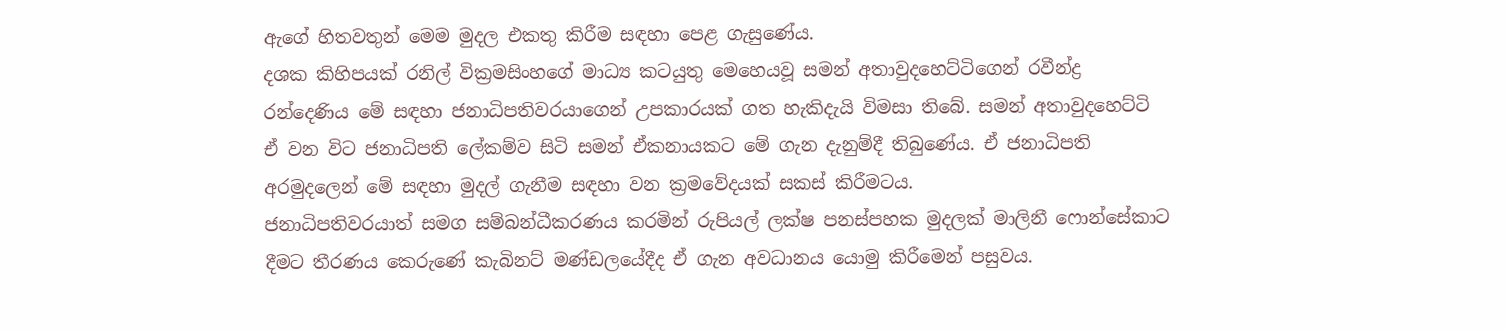ඇගේ හිතවතුන් මෙම මුදල එකතු කිරීම සඳහා පෙළ ගැසුණේය.
දශක කිහිපයක් රනිල් වික්‍රමසිංහගේ මාධ්‍ය කටයුතු මෙහෙයවූ සමන් අතාවුදහෙට්ටිගෙන් රවීන්ද්‍ර රන්දෙණිය මේ සඳහා ජනාධිපතිවරයාගෙන් උපකාරයක් ගත හැකිදැයි විමසා තිබේ. සමන් අතාවුදහෙට්ටි ඒ වන විට ජනාධිපති ලේකම්ව සිටි සමන් ඒකනායකට මේ ගැන දැනුම්දී තිබුණේය. ඒ ජනාධිපති අරමුදලෙන් මේ සඳහා මුදල් ගැනීම සඳහා වන ක්‍රමවේදයක් සකස් කිරීමටය.
ජනාධිපතිවරයාත් සමග සම්බන්ධීකරණය කරමින් රුපියල් ලක්ෂ පනස්පහක මුදලක් මාලිනී ෆොන්සේකාට දීමට තීරණය කෙරුණේ කැබිනට් මණ්ඩලයේදීද ඒ ගැන අවධානය යොමු කිරීමෙන් පසුවය.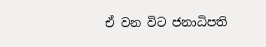ඒ වන විට ජනාධිපති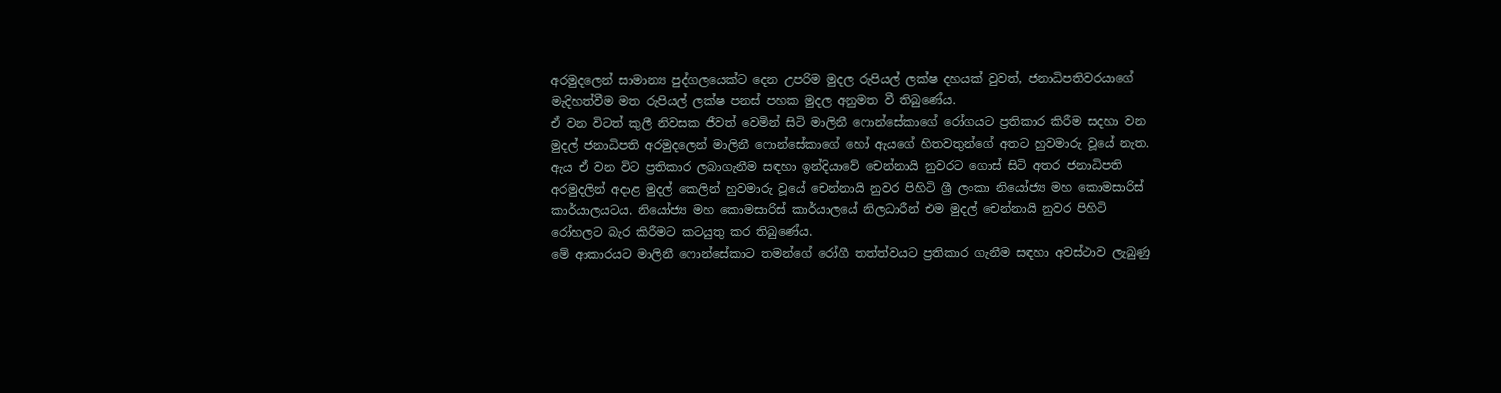අරමුදලෙන් සාමාන්‍ය පුද්ගලයෙක්ට දෙන උපරිම මුදල රුපියල් ලක්ෂ දහයක් වුවත්, ජනාධිපතිවරයාගේ මැදිහත්වීම මත රුපියල් ලක්ෂ පනස් පහක මුදල අනුමත වී තිබුණේය.
ඒ වන විටත් කුලී නිවසක ජීවත් වෙමින් සිටි මාලිනී ෆොන්සේකාගේ රෝගයට ප්‍රතිකාර කිරීම සදහා වන මුදල් ජනාධිපති අරමුදලෙන් මාලිනී ෆොන්සේකාගේ හෝ ඇයගේ හිතවතුන්ගේ අතට හුවමාරු වූයේ නැත. ඇය ඒ වන විට ප්‍රතිකාර ලබාගැනීම සඳහා ඉන්දියාවේ චෙන්නායි නුවරට ගොස් සිටි අතර ජනාධිපති අරමුදලින් අදාළ මුදල් කෙලින් හුවමාරු වූයේ චෙන්නායි නුවර පිහිටි ශ්‍රී ලංකා නියෝජ්‍ය මහ කොමසාරිස් කාර්යාලයටය. නියෝජ්‍ය මහ කොමසාරිස් කාර්යාලයේ නිලධාරීන් එම මුදල් චෙන්නායි නුවර පිහිටි රෝහලට බැර කිරීමට කටයුතු කර තිබුණේය.
මේ ආකාරයට මාලිනී ෆොන්සේකාට තමන්ගේ රෝගී තත්ත්වයට ප්‍රතිකාර ගැනීම සඳහා අවස්ථාව ලැබුණු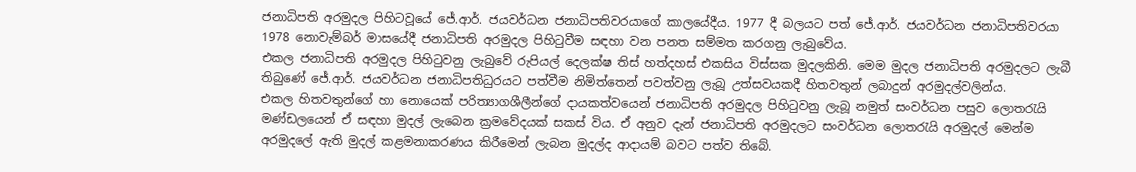ජනාධිපති අරමුදල පිහිටවූයේ ජේ.ආර්. ජයවර්ධන ජනාධිපතිවරයාගේ කාලයේදීය. 1977 දී බලයට පත් ජේ.ආර්. ජයවර්ධන ජනාධිපතිවරයා 1978 නොවැම්බර් මාසයේදී ජනාධිපති අරමුදල පිහිටුවීම සඳහා වන පනත සම්මත කරගනු ලැබුවේය.
එකල ජනාධිපති අරමුදල පිහිටුවනු ලැබුවේ රුපියල් දෙලක්ෂ තිස් හත්දහස් එකසිය විස්සක මුදලකිනි. මෙම මුදල ජනාධිපති අරමුදලට ලැබී තිබුණේ ජේ.ආර්. ජයවර්ධන ජනාධිපතිධුරයට පත්වීම නිමිත්තෙන් පවත්වනු ලැබූ උත්සවයකදී හිතවතුන් ලබාදුන් අරමුදල්වලින්ය.
එකල හිතවතුන්ගේ හා නොයෙක් පරිත්‍යාගශීලීන්ගේ දායකත්වයෙන් ජනාධිපති අරමුදල පිහිටුවනු ලැබූ නමුත් සංවර්ධන පසුව ලොතරැයි මණ්ඩලයෙන් ඒ සඳහා මුදල් ලැබෙන ක්‍රමවේදයක් සකස් විය. ඒ අනුව දැන් ජනාධිපති අරමුදලට සංවර්ධන ලොතරැයි අරමුදල් මෙන්ම අරමුදලේ ඇති මුදල් කළමනාකරණය කිරීමෙන් ලැබන මුදල්ද ආදායම් බවට පත්ව තිබේ.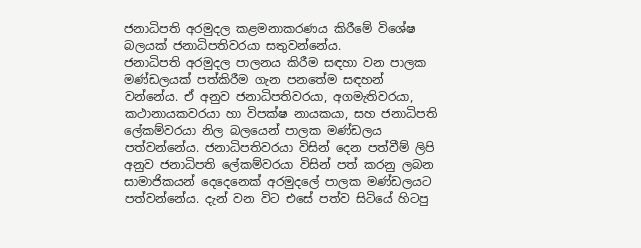ජනාධිපති අරමුදල කළමනාකරණය කිරීමේ විශේෂ බලයක් ජනාධිපතිවරයා සතුවන්නේය.
ජනාධිපති අරමුදල පාලනය කිරීම සඳහා වන පාලක මණ්ඩලයක් පත්කිරීම ගැන පනතේම සඳහන් වන්නේය. ඒ අනුව ජනාධිපතිවරයා, අගමැතිවරයා, කථානායකවරයා හා විපක්ෂ නායකයා, සහ ජනාධිපති ලේකම්වරයා නිල බලයෙන් පාලක මණ්ඩලය පත්වන්නේය. ජනාධිපතිවරයා විසින් දෙන පත්වීම් ලිපි අනුව ජනාධිපති ලේකම්වරයා විසින් පත් කරනු ලබන සාමාජිකයන් දෙදෙනෙක් අරමුදලේ පාලක මණ්ඩලයට පත්වන්නේය. දැන් වන විට එසේ පත්ව සිටියේ හිටපු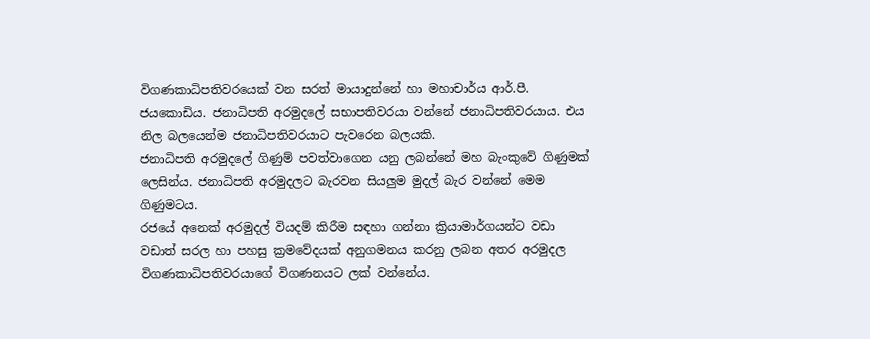විගණකාධිපතිවරයෙක් වන සරත් මායාදුන්නේ හා මහාචාර්ය ආර්.පී. ජයකොඩිය. ජනාධිපති අරමුදලේ සභාපතිවරයා වන්නේ ජනාධිපතිවරයාය. එය නිල බලයෙන්ම ජනාධිපතිවරයාට පැවරෙන බලයකි.
ජනාධිපති අරමුදලේ ගිණුම් පවත්වාගෙන යනු ලබන්නේ මහ බැංකුවේ ගිණුමක් ලෙසින්ය. ජනාධිපති අරමුදලට බැරවන සියලුම මුදල් බැර වන්නේ මෙම ගිණුමටය.
රජයේ අනෙක් අරමුදල් වියදම් කිරීම සඳහා ගන්නා ක්‍රියාමාර්ගයන්ට වඩා වඩාත් සරල හා පහසු ක්‍රමවේදයක් අනුගමනය කරනු ලබන අතර අරමුදල විගණකාධිපතිවරයාගේ විගණනයට ලක් වන්නේය.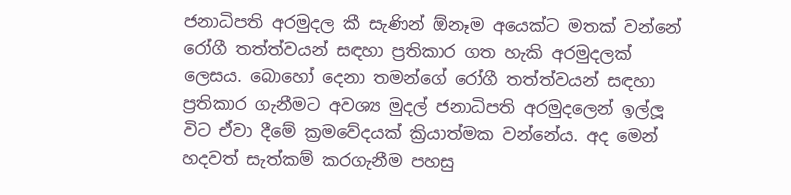ජනාධිපති අරමුදල කී සැණින් ඕනෑම අයෙක්ට මතක් වන්නේ රෝගී තත්ත්වයන් සඳහා ප්‍රතිකාර ගත හැකි අරමුදලක් ලෙසය. බොහෝ දෙනා තමන්ගේ රෝගී තත්ත්වයන් සඳහා ප්‍රතිකාර ගැනීමට අවශ්‍ය මුදල් ජනාධිපති අරමුදලෙන් ඉල්ලූ විට ඒවා දීමේ ක්‍රමවේදයක් ක්‍රියාත්මක වන්නේය. අද මෙන් හදවත් සැත්කම් කරගැනීම පහසු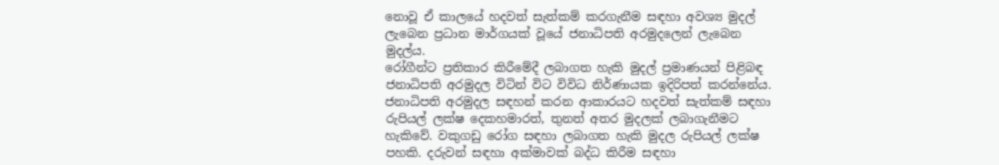නොවූ ඒ කාලයේ හදවත් සැත්කම් කරගැනීම සඳහා අවශ්‍ය මුදල් ලැබෙන ප්‍රධාන මාර්ගයක් වූයේ ජනාධිපති අරමුදලෙන් ලැබෙන මුදල්ය.
රෝගීන්ට ප්‍රතිකාර කිරීමේදී ලබාගත හැකි මුදල් ප්‍රමාණයන් පිළිබඳ ජනාධිපති අරමුදල විටින් විට විවිධ නිර්ණායක ඉදිරිපත් කරන්නේය. ජනාධිපති අරමුදල සඳහන් කරන ආකාරයට හදවත් සැත්කම් සඳහා රුපියල් ලක්ෂ දෙකහමාරත්, තුනත් අතර මුදලක් ලබාගැනීමට හැකිවේ. වකුගඩු රෝග සඳහා ලබාගත හැකි මුදල රුපියල් ලක්ෂ පහකි. දරුවන් සඳහා අක්මාවක් බද්ධ කිරීම සඳහා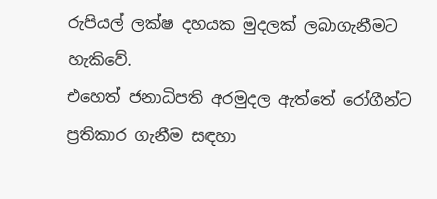රුපියල් ලක්ෂ දහයක මුදලක් ලබාගැනීමට හැකිවේ.
එහෙත් ජනාධිපති අරමුදල ඇත්තේ රෝගීන්ට ප්‍රතිකාර ගැනීම සඳහා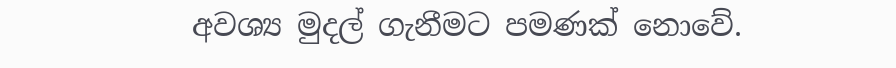අවශ්‍ය මුදල් ගැනීමට පමණක් නොවේ.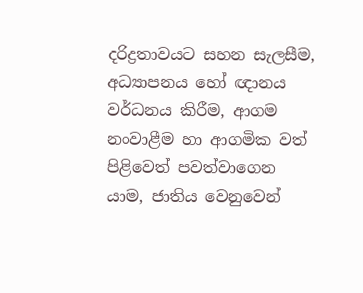දරිද්‍රතාවයට සහන සැලසීම, අධ්‍යාපනය හෝ ඥානය වර්ධනය කිරීම, ආගම නංවාළීම හා ආගමික වත් පිළිවෙත් පවත්වාගෙන යාම, ජාතිය වෙනුවෙන්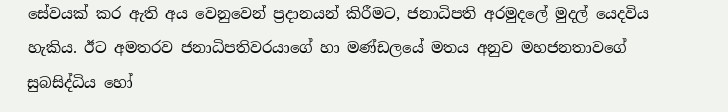සේවයක් කර ඇති අය වෙනුවෙන් ප්‍රදානයන් කිරීමට, ජනාධිපති අරමුදලේ මුදල් යෙදවිය හැකිය. ඊට අමතරව ජනාධිපතිවරයාගේ හා මණ්ඩලයේ මතය අනුව මහජනතාවගේ සුබසිද්ධිය හෝ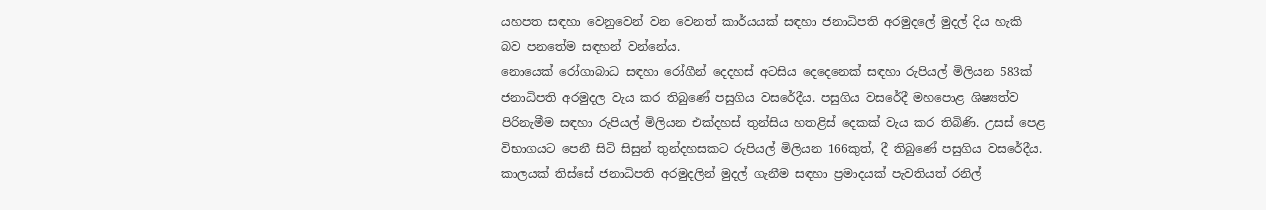යහපත සඳහා වෙනුවෙන් වන වෙනත් කාර්යයක් සඳහා ජනාධිපති අරමුදලේ මුදල් දිය හැකි බව පනතේම සඳහන් වන්නේය.
නොයෙක් රෝගාබාධ සඳහා රෝගීන් දෙදහස් අටසිය දෙදෙනෙක් සඳහා රුපියල් මිලියන 583ක් ජනාධිපති අරමුදල වැය කර තිබුණේ පසුගිය වසරේදීය. පසුගිය වසරේදී මහපොළ ශිෂ්‍යත්ව පිරිනැමීම සඳහා රුපියල් මිලියන එක්දහස් තුන්සිය හතළිස් දෙකක් වැය කර තිබිණි. උසස් පෙළ විභාගයට පෙනී සිටි සිසුන් තුන්දහසකට රුපියල් මිලියන 166කුත්, දී තිබුණේ පසුගිය වසරේදීය.
කාලයක් තිස්සේ ජනාධිපති අරමුදලින් මුදල් ගැනීම සඳහා ප්‍රමාදයක් පැවතියත් රනිල්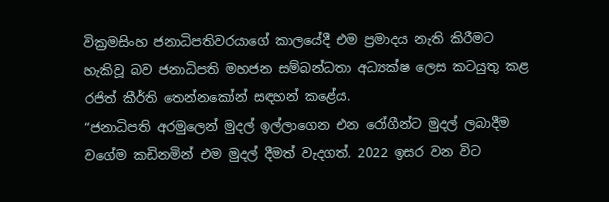වික්‍රමසිංහ ජනාධිපතිවරයාගේ කාලයේදී එම ප්‍රමාදය නැති කිරීමට හැකිවූ බව ජනාධිපති මහජන සම්බන්ධතා අධ්‍යක්ෂ ලෙස කටයුතු කළ රජිත් කීර්ති තෙන්නකෝන් සඳහන් කළේය.
“ජනාධිපති අරමුලෙන් මුදල් ඉල්ලාගෙන එන රෝගීන්ට මුදල් ලබාදීම වගේම කඩිනමින් එම මුදල් දීමත් වැදගත්. 2022 ඉසර වන විට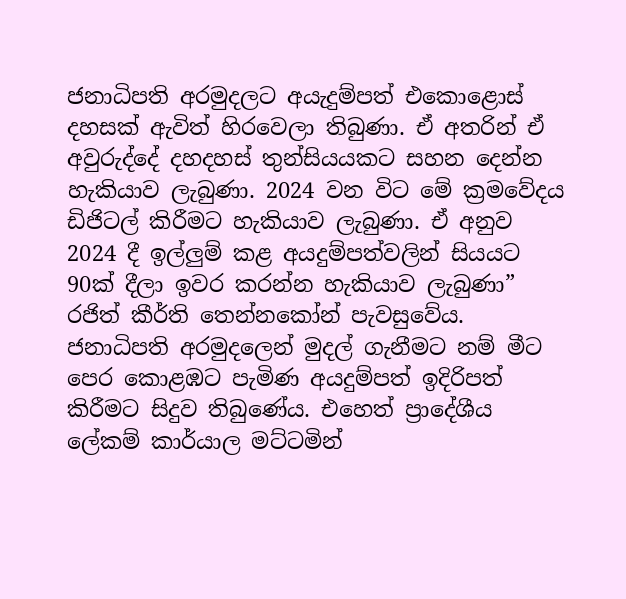ජනාධිපති අරමුදලට අයැදුම්පත් එකොළොස් දහසක් ඇවිත් හිරවෙලා තිබුණා. ඒ අතරින් ඒ අවුරුද්දේ දහදහස් තුන්සියයකට සහන දෙන්න හැකියාව ලැබුණා. 2024 වන විට මේ ක්‍රමවේදය ඩිජිටල් කිරීමට හැකියාව ලැබුණා. ඒ අනුව 2024 දී ඉල්ලුම් කළ අයදුම්පත්වලින් සියයට 90ක් දීලා ඉවර කරන්න හැකියාව ලැබුණා” රජිත් කීර්ති තෙන්නකෝන් පැවසුවේය.
ජනාධිපති අරමුදලෙන් මුදල් ගැනීමට නම් මීට පෙර කොළඹට පැමිණ අයදුම්පත් ඉදිරිපත් කිරීමට සිදුව තිබුණේය. එහෙත් ප්‍රාදේශීය ලේකම් කාර්යාල මට්ටමින්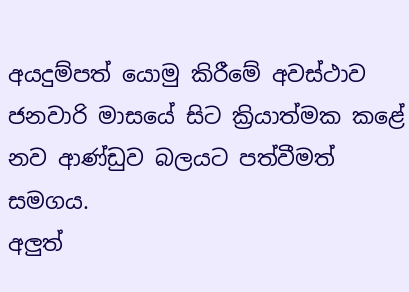අයදුම්පත් යොමු කිරීමේ අවස්ථාව ජනවාරි මාසයේ සිට ක්‍රියාත්මක කළේ නව ආණ්ඩුව බලයට පත්වීමත් සමගය.
අලුත්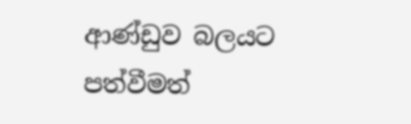ආණ්ඩුව බලයට පත්වීමත්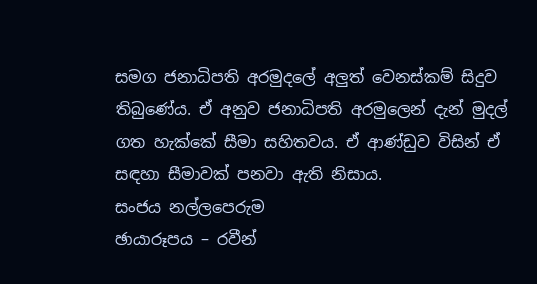සමග ජනාධිපති අරමුදලේ අලුත් වෙනස්කම් සිදුව තිබුණේය. ඒ අනුව ජනාධිපති අරමුලෙන් දැන් මුදල් ගත හැක්කේ සීමා සහිතවය. ඒ ආණ්ඩුව විසින් ඒ සඳහා සීමාවක් පනවා ඇති නිසාය.
සංජය නල්ලපෙරුම
ඡායාරූපය – රවීන්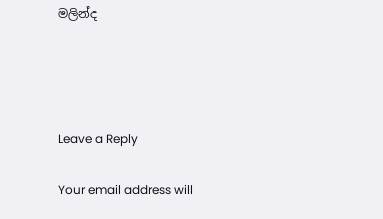මලින්ද




Leave a Reply

Your email address will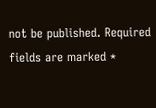not be published. Required fields are marked *